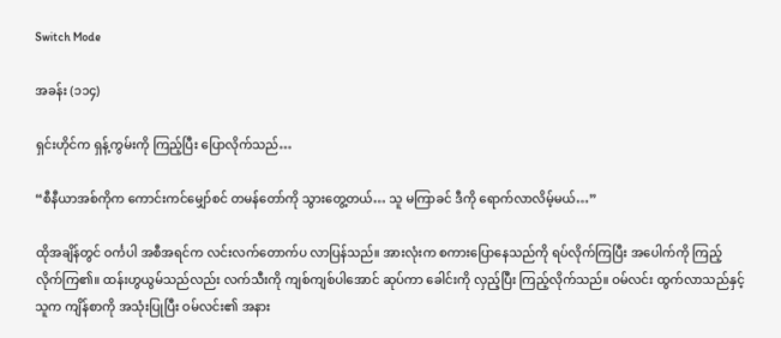Switch Mode

အခန်း (၁၁၄)

ရှင်းဟိုင်က ရှန့်ကွမ်းကို ကြည့်ပြီး ပြောလိုက်သည်…

“စီနီယာအစ်ကိုက ကောင်းကင်မျှော်စင် တမန်တော်ကို သွားတွေ့တယ်… သူ မကြာခင် ဒီကို ရောက်လာလိမ့်မယ်…”

ထိုအချိန်တွင် ဝင်္ကပါ အစီအရင်က လင်းလက်တောက်ပ လာပြန်သည်။ အားလုံးက စကားပြောနေသည်ကို ရပ်လိုက်ကြပြီး အပေါက်ကို ကြည့်လိုက်ကြ၏။ ထန်းဟွယွမ်သည်လည်း လက်သီးကို ကျစ်ကျစ်ပါအောင် ဆုပ်ကာ ခေါင်းကို လှည့်ပြီး ကြည့်လိုက်သည်။ ဝမ်လင်း ထွက်လာသည်နှင့် သူက ကျိန်စာကို အသုံးပြုပြီး ဝမ်လင်း၏ အနား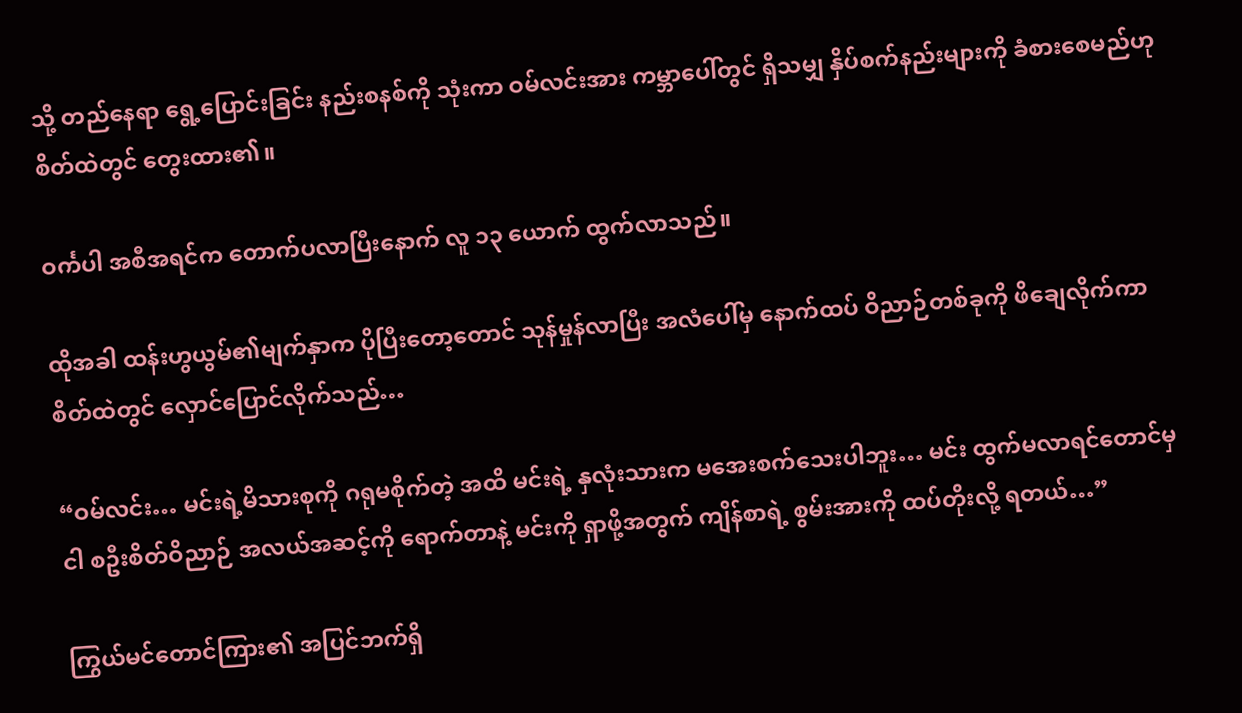သို့ တည်နေရာ ရွေ့ပြောင်းခြင်း နည်းစနစ်ကို သုံးကာ ဝမ်လင်းအား ကမ္ဘာပေါ်တွင် ရှိသမျှ နှိပ်စက်နည်းများကို ခံစားစေမည်ဟု စိတ်ထဲတွင် တွေးထား၏။

ဝင်္ကပါ အစီအရင်က တောက်ပလာပြီးနောက် လူ ၁၃ ယောက် ထွက်လာသည်။

ထိုအခါ ထန်းဟွယွမ်၏မျက်နှာက ပိုပြီးတော့တောင် သုန်မှုန်လာပြီး အလံပေါ်မှ နောက်ထပ် ဝိညာဉ်တစ်ခုကို ဖိချေလိုက်ကာ စိတ်ထဲတွင် လှောင်ပြောင်လိုက်သည်…

“ဝမ်လင်း… မင်းရဲ့မိသားစုကို ဂရုမစိုက်တဲ့ အထိ မင်းရဲ့ နှလုံးသားက မအေးစက်သေးပါဘူး… မင်း ထွက်မလာရင်တောင်မှ ငါ စဦးစိတ်ဝိညာဉ် အလယ်အဆင့်ကို ရောက်တာနဲ့ မင်းကို ရှာဖို့အတွက် ကျိန်စာရဲ့ စွမ်းအားကို ထပ်တိုးလို့ ရတယ်…”

ကြွယ်မင်တောင်ကြား၏ အပြင်ဘက်ရှိ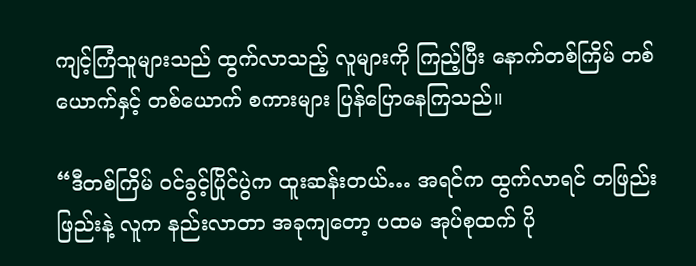ကျင့်ကြံသူများသည် ထွက်လာသည့် လူများကို ကြည့်ပြီး နောက်တစ်ကြိမ် တစ်ယောက်နှင့် တစ်ယောက် စကားများ ပြန်ပြောနေကြသည်။

“ဒီတစ်ကြိမ် ဝင်ခွင့်ပြိုင်ပွဲက ထူးဆန်းတယ်… အရင်က ထွက်လာရင် တဖြည်းဖြည်းနဲ့ လူက နည်းလာတာ အခုကျတော့ ပထမ အုပ်စုထက် ပို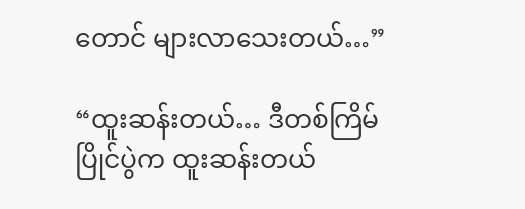တောင် များလာသေးတယ်…”

“ထူးဆန်းတယ်… ဒီတစ်ကြိမ် ပြိုင်ပွဲက ထူးဆန်းတယ်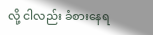လို့ ငါလည်း ခံစားနေရ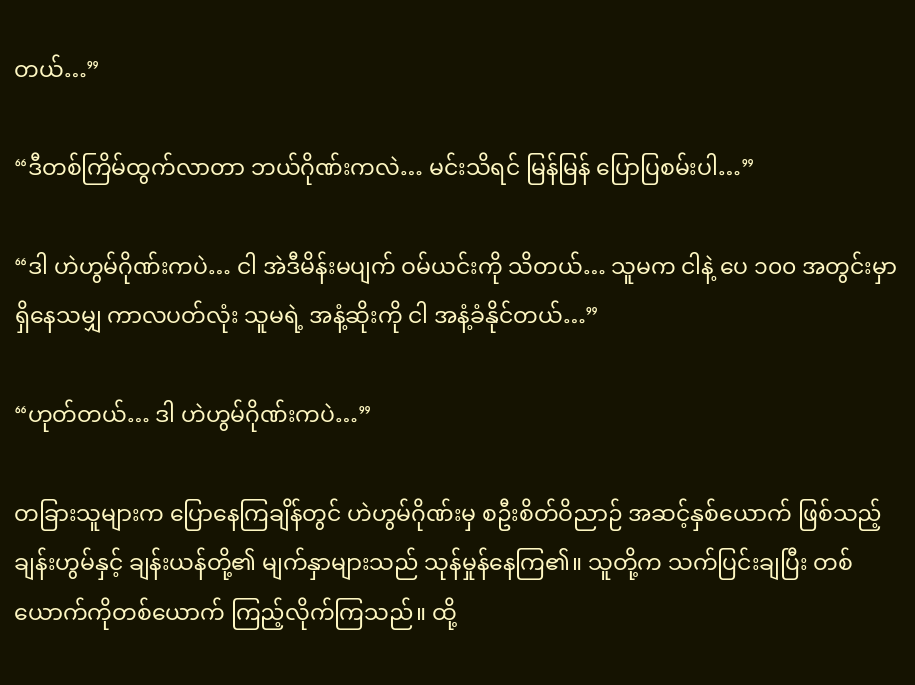တယ်…”

“ဒီတစ်ကြိမ်ထွက်လာတာ ဘယ်ဂိုဏ်းကလဲ… မင်းသိရင် မြန်မြန် ပြောပြစမ်းပါ…”

“ဒါ ဟဲဟွမ်ဂိုဏ်းကပဲ… ငါ အဲဒီမိန်းမပျက် ဝမ်ယင်းကို သိတယ်… သူမက ငါနဲ့ ပေ ၁၀၀ အတွင်းမှာ ရှိနေသမျှ ကာလပတ်လုံး သူမရဲ့ အနံ့ဆိုးကို ငါ အနံ့ခံနိုင်တယ်…”

“ဟုတ်တယ်… ဒါ ဟဲဟွမ်ဂိုဏ်းကပဲ…”

တခြားသူများက ပြောနေကြချိန်တွင် ဟဲဟွမ်ဂိုဏ်းမှ စဦးစိတ်ဝိညာဉ် အဆင့်နှစ်ယောက် ဖြစ်သည့် ချန်းဟွမ်နှင့် ချန်းယန်တို့၏ မျက်နှာများသည် သုန်မှုန်နေကြ၏။ သူတို့က သက်ပြင်းချပြီး တစ်ယောက်ကိုတစ်ယောက် ကြည့်လိုက်ကြသည်။ ထို့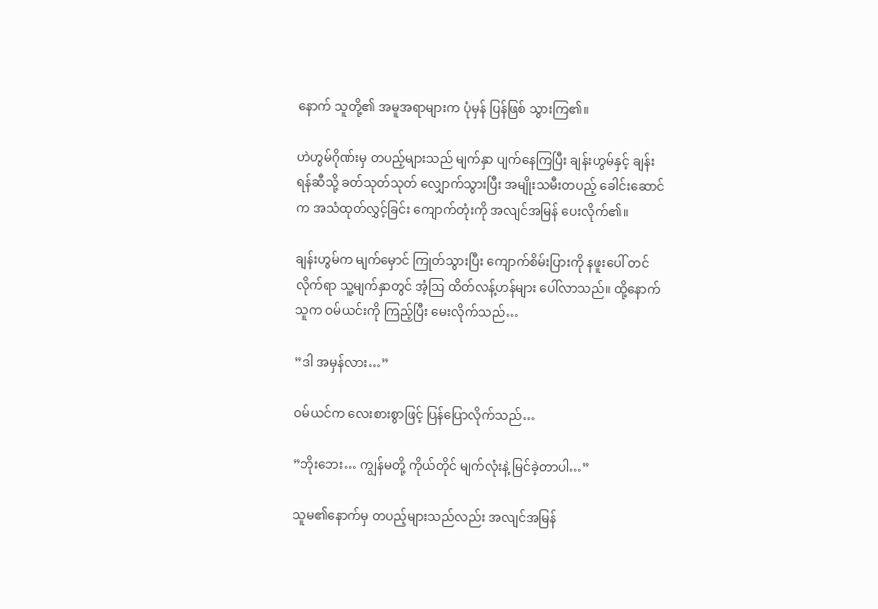နောက် သူတို့၏ အမူအရာများက ပုံမှန် ပြန်ဖြစ် သွားကြ၏။

ဟဲဟွမ်ဂိုဏ်းမှ တပည့်များသည် မျက်နှာ ပျက်နေကြပြီး ချန်းဟွမ်နှင့် ချန်းရန်ဆီသို့ ခတ်သုတ်သုတ် လျှောက်သွားပြီး အမျိုးသမီးတပည့် ခေါင်းဆောင်က အသံထုတ်လွှင့်ခြင်း ကျောက်တုံးကို အလျင်အမြန် ပေးလိုက်၏။

ချန်းဟွမ်က မျက်မှောင် ကြုတ်သွားပြီး ကျောက်စိမ်းပြားကို နဖူးပေါ် တင်လိုက်ရာ သူ့မျက်နှာတွင် အံ့ဩ ထိတ်လန့်ဟန်များ ပေါ်လာသည်။ ထို့နောက် သူက ဝမ်ယင်းကို ကြည့်ပြီး မေးလိုက်သည်…

”ဒါ အမှန်လား…”

ဝမ်ယင်က လေးစားစွာဖြင့် ပြန်ပြောလိုက်သည်…

”ဘိုးဘေး… ကျွန်မတို့ ကိုယ်တိုင် မျက်လုံးနဲ့ မြင်ခဲ့တာပါ…”

သူမ၏နောက်မှ တပည့်များသည်လည်း အလျင်အမြန်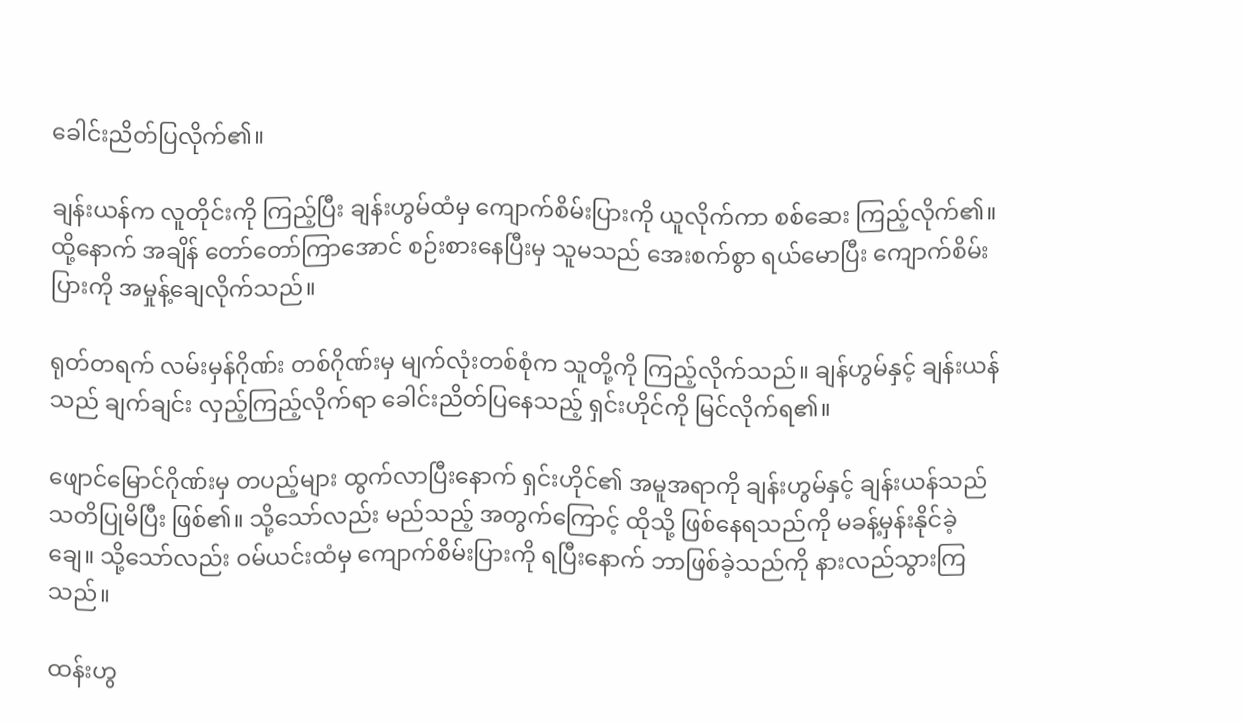ခေါင်းညိတ်ပြလိုက်၏။

ချန်းယန်က လူတိုင်းကို ကြည့်ပြီး ချန်းဟွမ်ထံမှ ကျောက်စိမ်းပြားကို ယူလိုက်ကာ စစ်ဆေး ကြည့်လိုက်၏။ ထို့နောက် အချိန် တော်တော်ကြာအောင် စဉ်းစားနေပြီးမှ သူမသည် အေးစက်စွာ ရယ်မောပြီး ကျောက်စိမ်းပြားကို အမှုန့်ချေလိုက်သည်။

ရုတ်တရက် လမ်းမှန်ဂိုဏ်း တစ်ဂိုဏ်းမှ မျက်လုံးတစ်စုံက သူတို့ကို ကြည့်လိုက်သည်။ ချန်ဟွမ်နှင့် ချန်းယန်သည် ချက်ချင်း လှည့်ကြည့်လိုက်ရာ ခေါင်းညိတ်ပြနေသည့် ရှင်းဟိုင်ကို မြင်လိုက်ရ၏။

ဖျောင်မြောင်ဂိုဏ်းမှ တပည့်များ ထွက်လာပြီးနောက် ရှင်းဟိုင်၏ အမူအရာကို ချန်းဟွမ်နှင့် ချန်းယန်သည် သတိပြုမိပြီး ဖြစ်၏။ သို့သော်လည်း မည်သည့် အတွက်ကြောင့် ထိုသို့ ဖြစ်နေရသည်ကို မခန့်မှန်းနိုင်ခဲ့ချေ။ သို့သော်လည်း ဝမ်ယင်းထံမှ ကျောက်စိမ်းပြားကို ရပြီးနောက် ဘာဖြစ်ခဲ့သည်ကို နားလည်သွားကြသည်။

ထန်းဟွ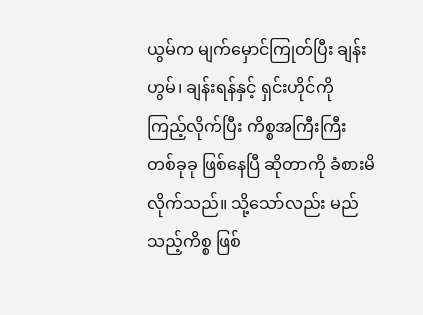ယွမ်က မျက်မှောင်ကြုတ်ပြီး ချန်းဟွမ်၊ ချန်းရန်နှင့် ရှင်းဟိုင်ကို ကြည့်လိုက်ပြီး ကိစ္စအကြီးကြီး တစ်ခုခု ဖြစ်နေပြီ ဆိုတာကို ခံစားမိလိုက်သည်။ သို့သော်လည်း မည်သည့်ကိစ္စ ဖြစ်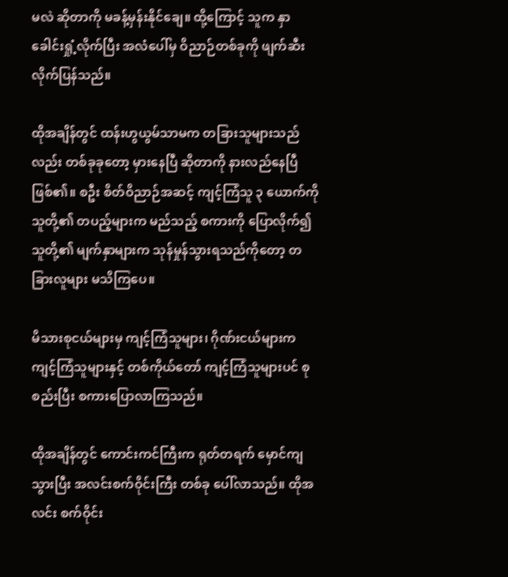မလဲ ဆိုတာကို မခန့်မှန်းနိုင်ချေ။ ထို့ကြောင့် သူက နှာခေါင်းရှုံ့လိုက်ပြီး အလံပေါ်မှ ဝိညာဉ်တစ်ခုကို ဖျက်ဆီး လိုက်ပြန်သည်။

ထိုအချိန်တွင် ထန်းဟွယွမ်သာမက တခြားသူများသည်လည်း တစ်ခုခုတော့ မှားနေပြီ ဆိုတာကို နားလည်နေပြီ ဖြစ်၏။ စဦး စိတ်ဝိညာဉ်အဆင့် ကျင့်ကြံသူ ၃ ယောက်ကို သူတို့၏ တပည့်များက မည်သည့် စကားကို ပြောလိုက်၍ သူတို့၏ မျက်နှာများက သုန်မှုန်သွားရသည်ကိုတော့ တခြားလူများ မသိကြပေ။

မိသားစုငယ်များမှ ကျင့်ကြံသူများ၊ ဂိုဏ်းငယ်များက ကျင့်ကြံသူများနှင့် တစ်ကိုယ်တော် ကျင့်ကြံသူများပင် စုစည်းပြီး စကားပြောလာကြသည်။

ထိုအချိန်တွင် ကောင်းကင်ကြီးက ရုတ်တရက် မှောင်ကျသွားပြီး အလင်းစက်ဝိုင်းကြီး တစ်ခု ပေါ်လာသည်။ ထိုအလင်း စက်ဝိုင်း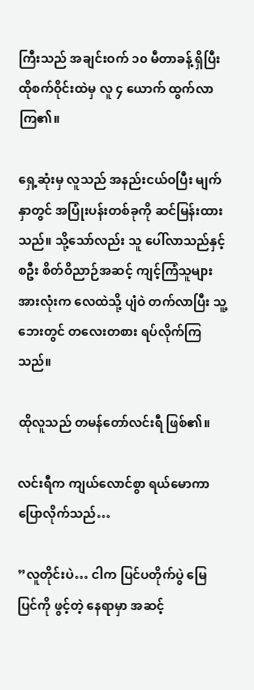ကြီးသည် အချင်းဝက် ၁၀ မီတာခန့် ရှိပြီး ထိုစက်ဝိုင်းထဲမှ လူ ၄ ယောက် ထွက်လာကြ၏။

ရှေ့ဆုံးမှ လူသည် အနည်းငယ်ဝပြီး မျက်နှာတွင် အပြုံးပန်းတစ်ခုကို ဆင်မြန်းထားသည်။ သို့သော်လည်း သူ ပေါ်လာသည်နှင့် စဦး စိတ်ဝိညာဉ်အဆင့် ကျင့်ကြံသူများ အားလုံးက လေထဲသို့ ပျံဝဲ တက်လာပြီး သူ့ဘေးတွင် တလေးတစား ရပ်လိုက်ကြသည်။

ထိုလူသည် တမန်တော်လင်းရီ ဖြစ်၏။

လင်းရီက ကျယ်လောင်စွာ ရယ်မောကာ ပြောလိုက်သည်…

”လူတိုင်းပဲ… ငါက ပြင်ပတိုက်ပွဲ မြေပြင်ကို ဖွင့်တဲ့ နေရာမှာ အဆင့်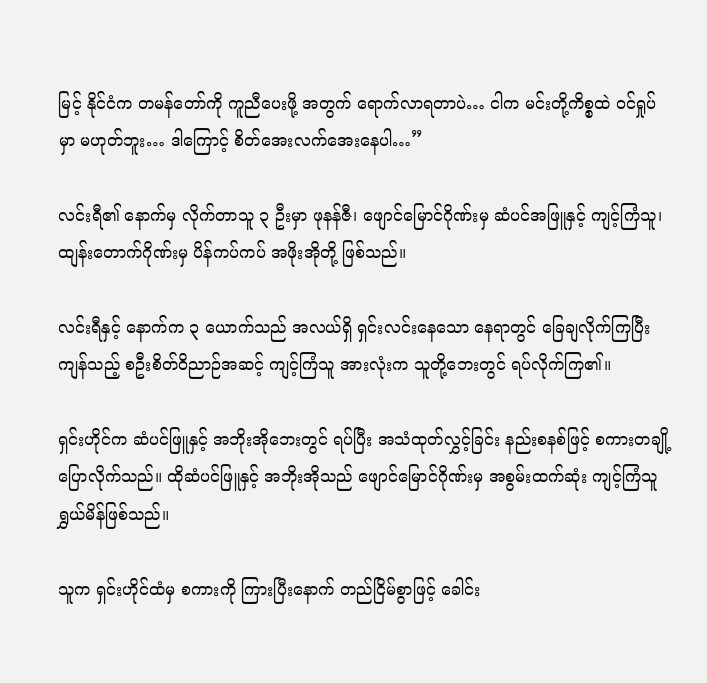မြင့် နိုင်ငံက တမန်တော်ကို ကူညီပေးဖို့ အတွက် ရောက်လာရတာပဲ… ငါက မင်းတို့ကိစ္စထဲ ဝင်ရှုပ်မှာ မဟုတ်ဘူး… ဒါကြောင့် စိတ်အေးလက်အေးနေပါ…”

လင်းရီ၏ နောက်မှ လိုက်တာသူ ၃ ဦးမှာ ဖုနန်ဇီ၊ ဖျောင်မြောင်ဂိုဏ်းမှ ဆံပင်အဖြူနှင့် ကျင့်ကြံသူ၊ ထျန်းတောက်ဂိုဏ်းမှ ပိန်ကပ်ကပ် အဖိုးအိုတို့ ဖြစ်သည်။

လင်းရီနှင့် နောက်က ၃ ယောက်သည် အလယ်ရှိ ရှင်းလင်းနေသော နေရာတွင် ခြေချလိုက်ကြပြီး ကျန်သည့် စဦးစိတ်ဝိညာဉ်အဆင့် ကျင့်ကြံသူ အားလုံးက သူတို့ဘေးတွင် ရပ်လိုက်ကြ၏။

ရှင်းဟိုင်က ဆံပင်ဖြူနှင့် အဘိုးအိုဘေးတွင် ရပ်ပြီး အသံထုတ်လွှင့်ခြင်း နည်းစနစ်ဖြင့် စကားတချို့ ပြောလိုက်သည်။ ထိုဆံပင်ဖြူနှင့် အဘိုးအိုသည် ဖျောင်မြောင်ဂိုဏ်းမှ အစွမ်းထက်ဆုံး ကျင့်ကြံသူ ရွှယ်မိန်ဖြစ်သည်။

သူက ရှင်းဟိုင်ထံမှ စကားကို ကြားပြီးနောက် တည်ငြိမ်စွာဖြင့် ခေါင်း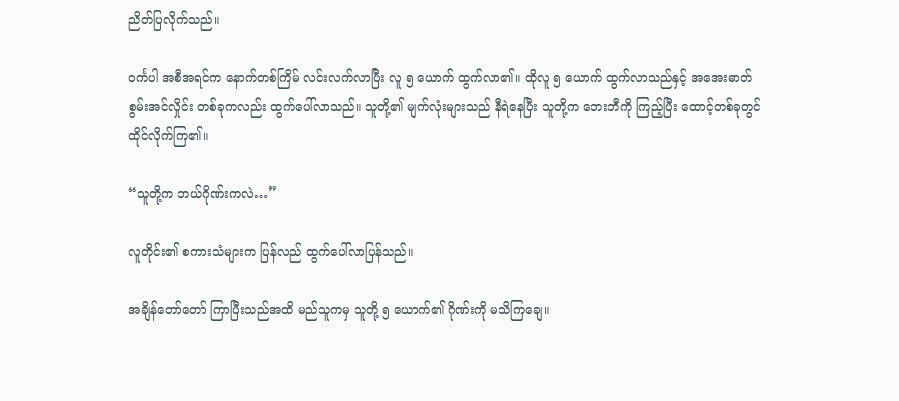ညိတ်ပြလိုက်သည်။

ဝင်္ကပါ အစီအရင်က နောက်တစ်ကြိမ် လင်းလက်လာပြီး လူ ၅ ယောက် ထွက်လာ၏။ ထိုလူ ၅ ယောက် ထွက်လာသည်နှင့် အအေးဓာတ် စွမ်းအင်လှိုင်း တစ်ခုကလည်း ထွက်ပေါ်လာသည်။ သူတို့၏ မျက်လုံးများသည် နီရဲနေပြီး သူတို့က ဘေးဘီကို ကြည့်ပြီး ထောင့်တစ်ခုတွင် ထိုင်လိုက်ကြ၏။

“သူတို့က ဘယ်ဂိုဏ်းကလဲ…”

လူတိုင်း၏ စကားသံများက ပြန်လည် ထွက်ပေါ်လာပြန်သည်။

အချိန်တော်တော် ကြာပြီးသည်အထိ မည်သူကမှ သူတို့ ၅ ယောက်၏ ဂိုဏ်းကို မသိကြချေ။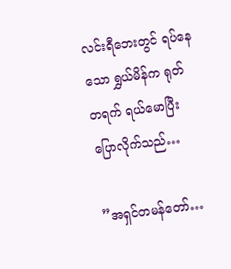လင်းရီဘေးတွင် ရပ်နေသော ရွှယ်မိန်က ရုတ်တရက် ရယ်မောပြီး ပြောလိုက်သည်…

”အရှင်တမန်တော်…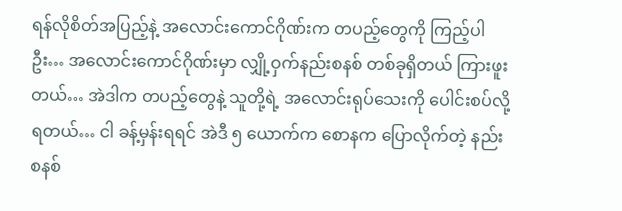ရန်လိုစိတ်အပြည့်နဲ့ အလောင်းကောင်ဂိုဏ်းက တပည့်တွေကို ကြည့်ပါဦး… အလောင်းကောင်ဂိုဏ်းမှာ လျှို့ဝှက်နည်းစနစ် တစ်ခုရှိတယ် ကြားဖူးတယ်… အဲဒါက တပည့်တွေနဲ့ သူတို့ရဲ့ အလောင်းရုပ်သေးကို ပေါင်းစပ်လို့ရတယ်… ငါ ခန့်မှန်းရရင် အဲဒီ ၅ ယောက်က စောနက ပြောလိုက်တဲ့ နည်းစနစ်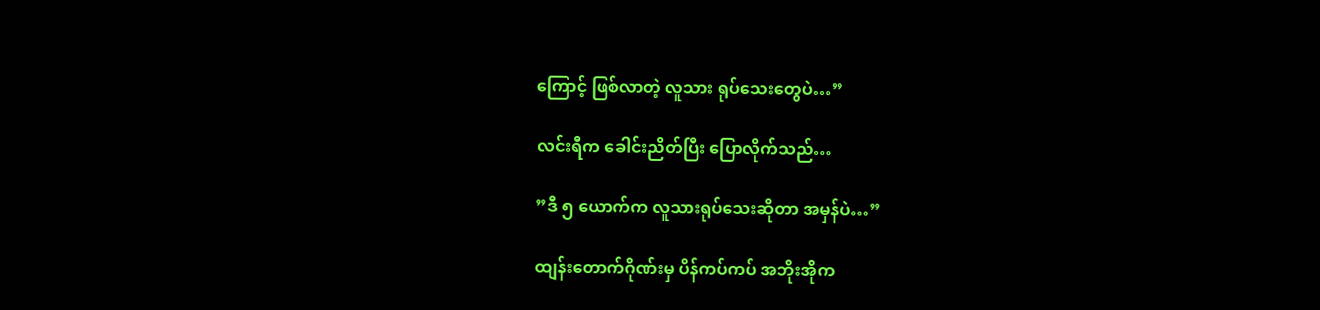ကြောင့် ဖြစ်လာတဲ့ လူသား ရုပ်သေးတွေပဲ…”

လင်းရီက ခေါင်းညိတ်ပြီး ပြောလိုက်သည်…

”ဒီ ၅ ယောက်က လူသားရုပ်သေးဆိုတာ အမှန်ပဲ…”

ထျန်းတောက်ဂိုဏ်းမှ ပိန်ကပ်ကပ် အဘိုးအိုက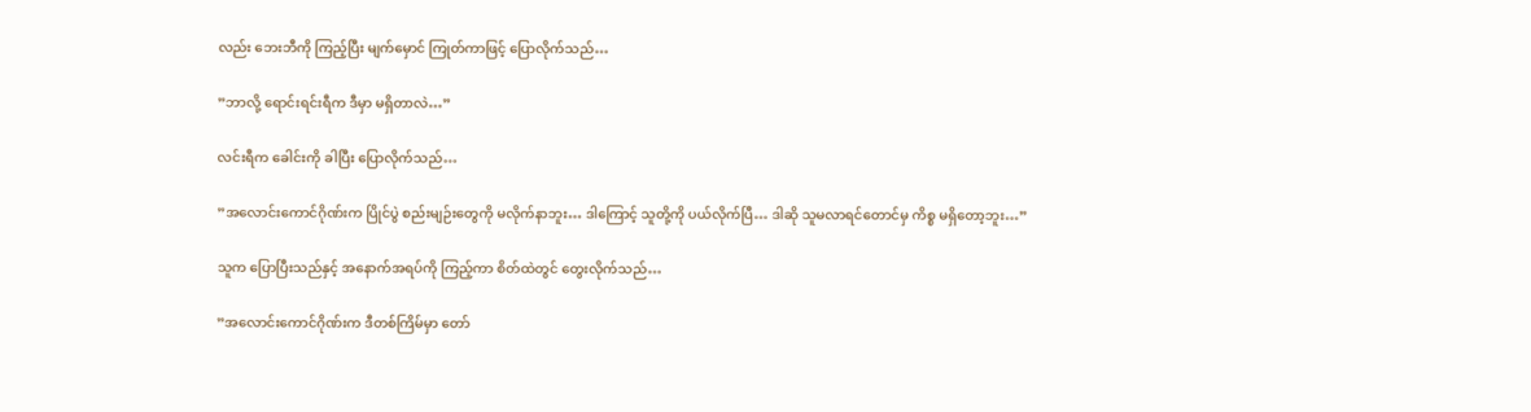လည်း ဘေးဘီကို ကြည့်ပြီး မျက်မှောင် ကြုတ်ကာဖြင့် ပြောလိုက်သည်…

”ဘာလို့ ရောင်းရင်းရီက ဒီမှာ မရှိတာလဲ…”

လင်းရီက ခေါင်းကို ခါပြီး ပြောလိုက်သည်…

”အလောင်းကောင်ဂိုဏ်းက ပြိုင်ပွဲ စည်းမျဉ်းတွေကို မလိုက်နာဘူး… ဒါကြောင့် သူတို့ကို ပယ်လိုက်ပြီ… ဒါဆို သူမလာရင်တောင်မှ ကိစ္စ မရှိတော့ဘူး…”

သူက ပြောပြီးသည်နှင့် အနောက်အရပ်ကို ကြည့်ကာ စိတ်ထဲတွင် တွေးလိုက်သည်…

”အလောင်းကောင်ဂိုဏ်းက ဒီတစ်ကြိမ်မှာ တော်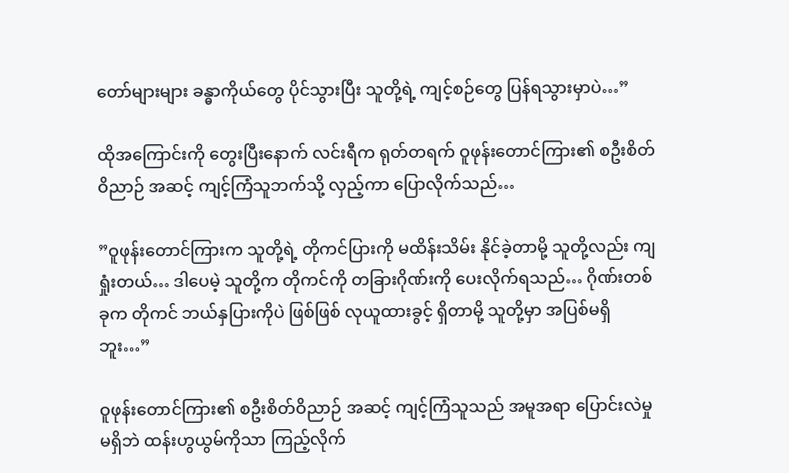တော်များများ ခန္ဓာကိုယ်တွေ ပိုင်သွားပြီး သူတို့ရဲ့ ကျင့်စဉ်တွေ ပြန်ရသွားမှာပဲ…”

ထိုအကြောင်းကို တွေးပြီးနောက် လင်းရီက ရုတ်တရက် ဝူဖုန်းတောင်ကြား၏ စဦးစိတ်ဝိညာဉ် အဆင့် ကျင့်ကြံသူဘက်သို့ လှည့်ကာ ပြောလိုက်သည်…

”ဝူဖုန်းတောင်ကြားက သူတို့ရဲ့ တိုကင်ပြားကို မထိန်းသိမ်း နိုင်ခဲ့တာမို့ သူတို့လည်း ကျရှုံးတယ်… ဒါပေမဲ့ သူတို့က တိုကင်ကို တခြားဂိုဏ်းကို ပေးလိုက်ရသည်… ဂိုဏ်းတစ်ခုက တိုကင် ဘယ်နှပြားကိုပဲ ဖြစ်ဖြစ် လုယူထားခွင့် ရှိတာမို့ သူတို့မှာ အပြစ်မရှိဘူး…”

ဝူဖုန်းတောင်ကြား၏ စဦးစိတ်ဝိညာဉ် အဆင့် ကျင့်ကြံသူသည် အမူအရာ ပြောင်းလဲမှု မရှိဘဲ ထန်းဟွယွမ်ကိုသာ ကြည့်လိုက်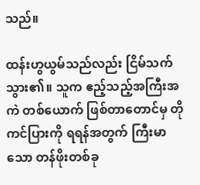သည်။

ထန်းဟွယွမ်သည်လည်း ငြိမ်သက်သွား၏။ သူက ဧည့်သည့်အကြီးအကဲ တစ်ယောက် ဖြစ်တာတောင်မှ တိုကင်ပြားကို ရရန်အတွက် ကြီးမာသော တန်ဖိုးတစ်ခု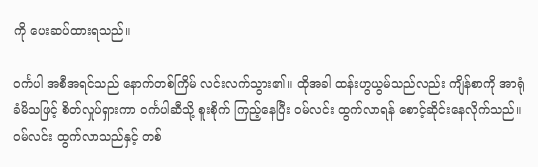ကို ပေးဆပ်ထားရသည်။

ဝင်္ကပါ အစီအရင်သည် နောက်တစ်ကြိမ် လင်းလက်သွား၏။ ထိုအခါ ထန်းဟွယွမ်သည်လည်း ကျိန်စာကို အာရုံခံမိသဖြင့် စိတ်လှုပ်ရှားကာ ဝင်္ကပါဆီသို့ စူးစိုက် ကြည့်နေပြီး ဝမ်လင်း ထွက်လာရန် စောင့်ဆိုင်းနေလိုက်သည်။ ဝမ်လင်း ထွက်လာသည်နှင့် တစ်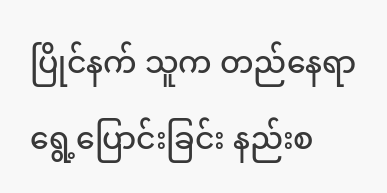ပြိုင်နက် သူက တည်နေရာ ရွေ့ပြောင်းခြင်း နည်းစ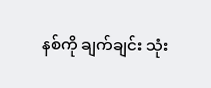နစ်ကို ချက်ချင်း သုံး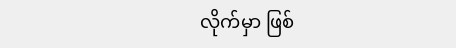လိုက်မှာ ဖြစ်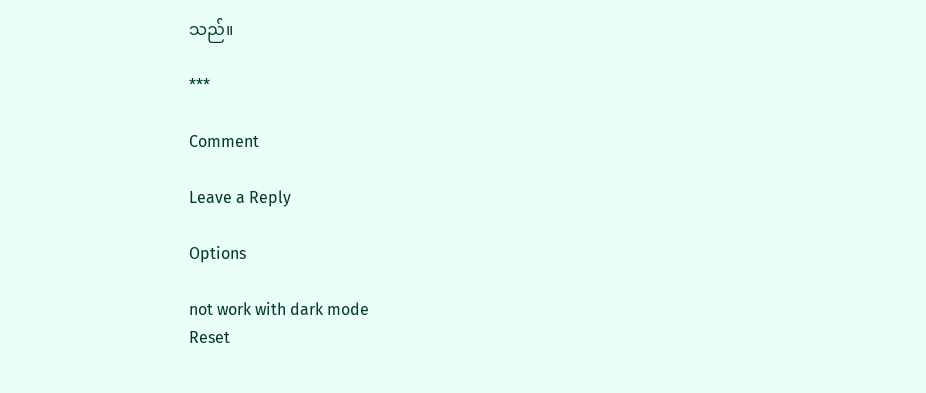သည်။

***

Comment

Leave a Reply

Options

not work with dark mode
Reset